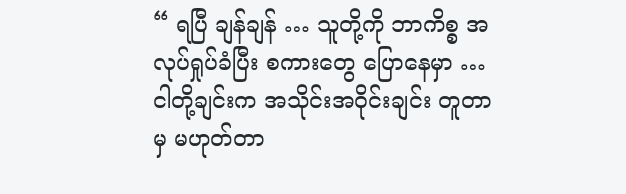“ ရပြီ ချန်ချန် … သူတို့ကို ဘာကိစ္စ အလုပ်ရှုပ်ခံပြီး စကားတွေ ပြောနေမှာ … ငါတို့ချင်းက အသိုင်းအဝိုင်းချင်း တူတာမှ မဟုတ်တာ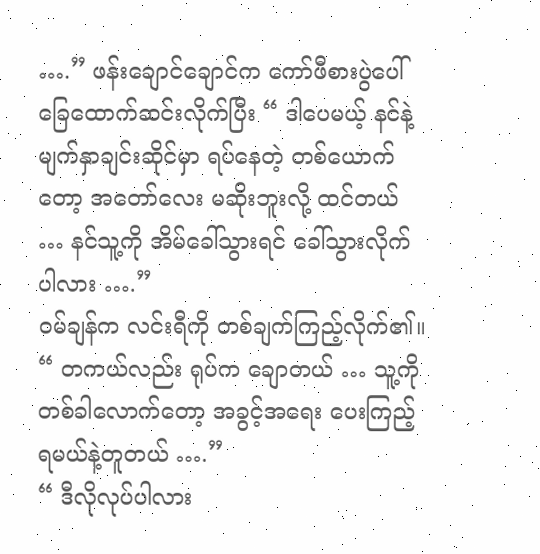….” ဖန်းချောင်ချောင်က ကော်ဖီစားပွဲပေါ် ခြေထောက်ဆင်းလိုက်ပြီး “ ဒါပေမယ့် နင်နဲ့ မျက်နှာချင်းဆိုင်မှာ ရပ်နေတဲ့ တစ်ယောက်တော့ အတော်လေး မဆိုးဘူးလို့ ထင်တယ် … နင်သူ့ကို အိမ်ခေါ်သွားရင် ခေါ်သွားလိုက်ပါလား ….”
ဝမ်ချန်က လင်းရီကို တစ်ချက်ကြည့်လိုက်၏။ “ တကယ်လည်း ရုပ်က ချောတယ် … သူ့ကို တစ်ခါလောက်တော့ အခွင့်အရေး ပေးကြည့်ရမယ်နဲ့တူတယ် ….”
“ ဒီလိုလုပ်ပါလား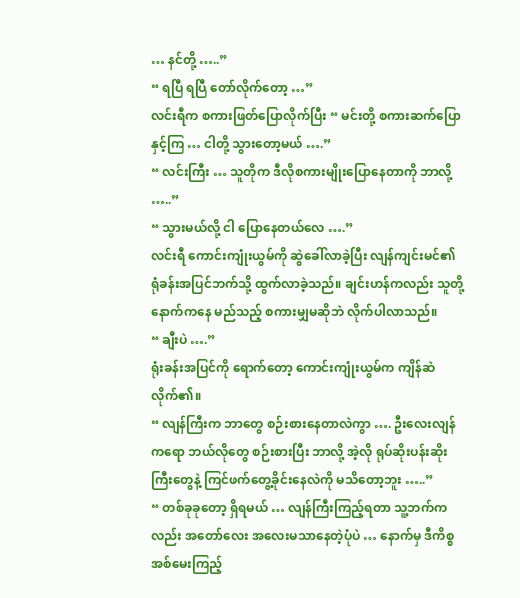… နင်တို့ …..”
“ ရပြီ ရပြီ တော်လိုက်တော့ …”
လင်းရီက စကားဖြတ်ပြောလိုက်ပြီး “ မင်းတို့ စကားဆက်ပြောနှင့်ကြ … ငါတို့ သွားတော့မယ် ….”
“ လင်းကြီး … သူတိုက ဒီလိုစကားမျိုးပြောနေတာကို ဘာလို့ …..”
“ သွားမယ်လို့ ငါ ပြောနေတယ်လေ ….”
လင်းရီ ကောင်းကျုံးယွမ်ကို ဆွဲခေါ်လာခဲ့ပြီး လျန်ကျင်းမင်၏ ရုံခန်းအပြင်ဘက်သို့ ထွက်လာခဲ့သည်။ ချင်းဟန်ကလည်း သူတို့နောက်ကနေ မည်သည့် စကားမျှမဆိုဘဲ လိုက်ပါလာသည်။
“ ချီးပဲ ….”
ရုံးခန်းအပြင်ကို ရောက်တော့ ကောင်းကျုံးယွမ်က ကျိန်ဆဲလိုက်၏။
“ လျန်ကြီးက ဘာတွေ စဉ်းစားနေတာလဲကွာ …. ဦးလေးလျန်ကရော ဘယ်လိုတွေ စဉ်းစားပြီး ဘာလို့ အဲ့လို ရုပ်ဆိုးပန်းဆိုးကြီးတွေနဲ့ ကြင်ဖက်တွေ့ခိုင်းနေလဲကို မသိတော့ဘူး …..”
“ တစ်ခုခုတော့ ရှိရမယ် … လျန်ကြီးကြည့်ရတာ သူ့ဘက်ကလည်း အတော်လေး အလေးမသာနေတဲ့ပုံပဲ … နောက်မှ ဒီကိစ္စ အစ်မေးကြည့်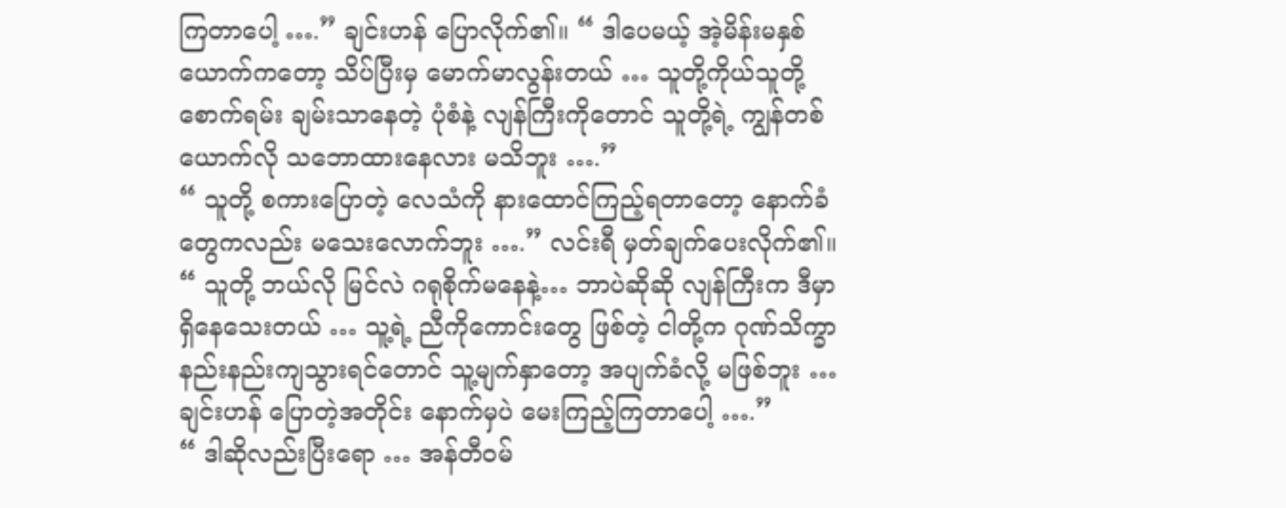ကြတာပေါ့ ….” ချင်းဟန် ပြောလိုက်၏။ “ ဒါပေမယ့် အဲ့မိန်းမနှစ်ယောက်ကတော့ သိပ်ပြီးမှ မောက်မာလွန်းတယ် … သူတို့ကိုယ်သူတို့ စောက်ရမ်း ချမ်းသာနေတဲ့ ပုံစံနဲ့ လျန်ကြီးကိုတောင် သူတို့ရဲ့ ကျွန်တစ်ယောက်လို သဘောထားနေလား မသိဘူး ….”
“ သူတို့ စကားပြောတဲ့ လေသံကို နားထောင်ကြည့်ရတာတော့ နောက်ခံတွေကလည်း မသေးလောက်ဘူး ….” လင်းရီ မှတ်ချက်ပေးလိုက်၏။
“ သူတို့ ဘယ်လို မြင်လဲ ဂရုစိုက်မနေနဲ့… ဘာပဲဆိုဆို လျန်ကြီးက ဒီမှာ ရှိနေသေးတယ် … သူ့ရဲ့ ညီကိုကောင်းတွေ ဖြစ်တဲ့ ငါတို့က ဂုဏ်သိက္ခာ နည်းနည်းကျသွားရင်တောင် သူ့မျက်နှာတော့ အပျက်ခံလို့ မဖြစ်ဘူး … ချင်းဟန် ပြောတဲ့အတိုင်း နောက်မှပဲ မေးကြည့်ကြတာပေါ့ ….”
“ ဒါဆိုလည်းပြီးရော … အန်တီဝမ်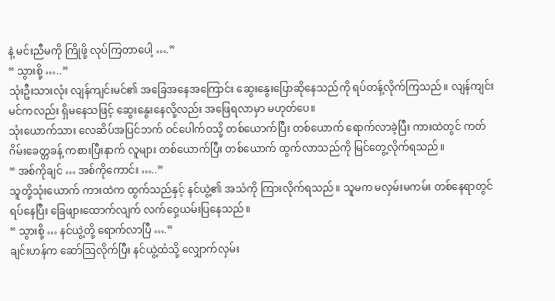နဲ့ မင်းညီမကို ကြိုဖို့ လုပ်ကြတာပေါ့ ….”
“ သွားစို့ …..”
သုံးဦးသားလုံး လျန်ကျင်းမင်၏ အခြေအနေအကြောင်း ဆွေးနွေးပြောဆိုနေသည်ကို ရပ်တန့်လိုက်ကြသည်။ လျန်ကျင်းမင်ကလည်း ရှိမနေသဖြင့် ဆွေးနွေးနေလို့လည်း အဖြေရလာမှာ မဟုတ်ပေ။
သုံးယောက်သား လေဆိပ်အပြင်ဘက် ဝင်ပေါက်ဝသို့ တစ်ယောက်ပြီး တစ်ယောက် ရောက်လာခဲ့ပြီး ကားထဲတွင် ကတ်ဂိမ်းခေတ္တခန့် ကစားပြီးနာက် လူများ တစ်ယောက်ပြီး တစ်ယောက် ထွက်လာသည်ကို မြင်တွေ့လိုက်ရသည်။
“ အစ်ကိုချင် … အစ်ကိုကောင်း …..”
သူတို့သုံးယောက် ကားထဲက ထွက်သည်နှင့် နင်ယွဲ့၏ အသံကို ကြားလိုက်ရသည်။ သူမက မလှမ်းမကမ်း တစ်နေရာတွင် ရပ်နေပြီး ခြေဖျားထောက်လျက် လက်ဝှေ့ယမ်းပြနေသည်။
“ သွားစို့ … နင်ယွဲ့တို့ ရောက်လာပြီ ….”
ချင်းဟန်က ဆော်ဩလိုက်ပြီး နင်ယွဲ့ထံသို့ လျှောက်လှမ်း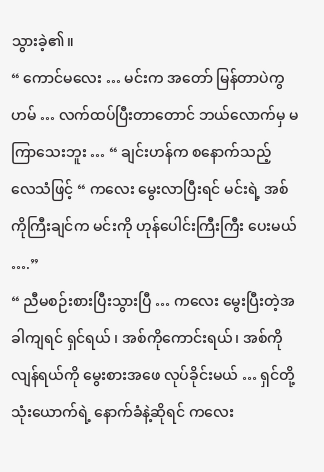သွားခဲ့၏။
“ ကောင်မလေး … မင်းက အတော် မြန်တာပဲကွ ဟမ် … လက်ထပ်ပြီးတာတောင် ဘယ်လောက်မှ မကြာသေးဘူး … “ ချင်းဟန်က စနောက်သည့် လေသံဖြင့် “ ကလေး မွေးလာပြီးရင် မင်းရဲ့ အစ်ကိုကြီးချင်က မင်းကို ဟုန်ပေါင်းကြီးကြီး ပေးမယ် ….”
“ ညီမစဉ်းစားပြီးသွားပြီ … ကလေး မွေးပြီးတဲ့အခါကျရင် ရှင်ရယ် ၊ အစ်ကိုကောင်းရယ်၊ အစ်ကိုလျန်ရယ်ကို မွေးစားအဖေ လုပ်ခိုင်းမယ် … ရှင်တို့ သုံးယောက်ရဲ့ နောက်ခံနဲ့ဆိုရင် ကလေး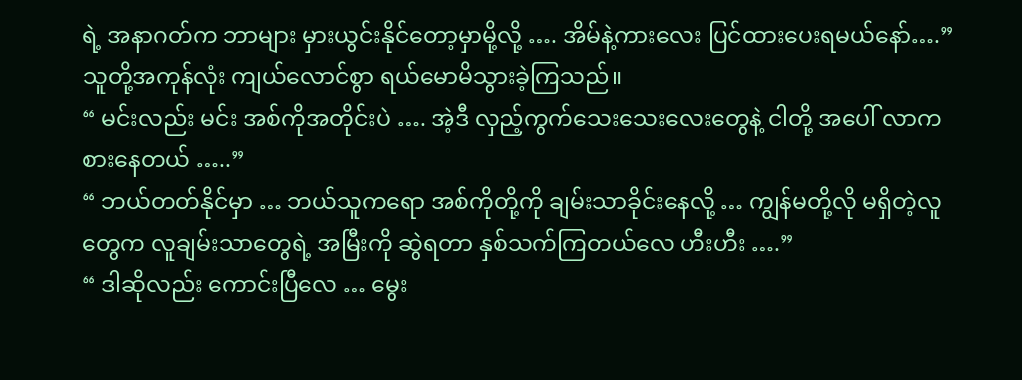ရဲ့ အနာဂတ်က ဘာများ မှားယွင်းနိုင်တော့မှာမို့လို့ …. အိမ်နဲ့ကားလေး ပြင်ထားပေးရမယ်နော်….”
သူတို့အကုန်လုံး ကျယ်လောင်စွာ ရယ်မောမိသွားခဲ့ကြသည်။
“ မင်းလည်း မင်း အစ်ကိုအတိုင်းပဲ …. အဲ့ဒီ လှည့်ကွက်သေးသေးလေးတွေနဲ့ ငါတို့ အပေါ် လာကစားနေတယ် …..”
“ ဘယ်တတ်နိုင်မှာ … ဘယ်သူကရော အစ်ကိုတို့ကို ချမ်းသာခိုင်းနေလို့ … ကျွန်မတို့လို မရှိတဲ့လူတွေက လူချမ်းသာတွေရဲ့ အမြီးကို ဆွဲရတာ နှစ်သက်ကြတယ်လေ ဟီးဟီး ….”
“ ဒါဆိုလည်း ကောင်းပြီလေ … မွေး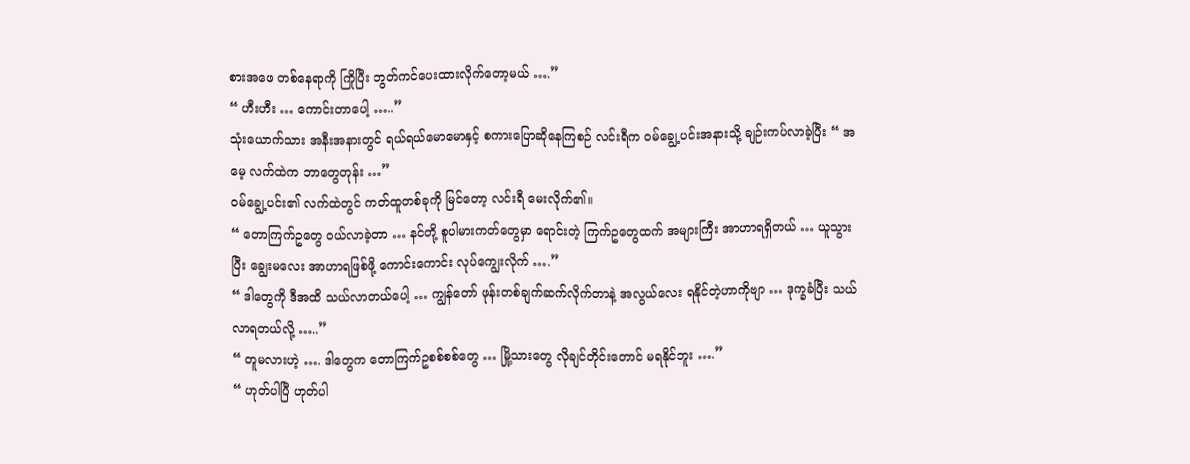စားအဖေ တစ်နေရာကို ကြိုပြီး ဘွတ်ကင်ပေးထားလိုက်တော့မယ် ….”
“ ဟီးဟီး … ကောင်းတာပေါ့ …..”
သုံးယောက်သား အနီးအနားတွင် ရယ်ရယ်မောမောနှင့် စကားပြောဆိုနေကြစဉ် လင်းရီက ဝမ်ချွေ့ပင်းအနားသို့ ချဉ်းကပ်လာခဲ့ပြီး “ အမေ့ လက်ထဲက ဘာတွေတုန်း …”
ဝမ်ချွေ့ပင်း၏ လက်ထဲတွင် ကတ်ထူတစ်ခုကို မြင်တော့ လင်းရီ မေးလိုက်၏။
“ တောကြက်ဥတွေ ဝယ်လာခဲ့တာ … နင်တို့ စူပါမားကတ်တွေမှာ ရောင်းတဲ့ ကြက်ဥတွေထက် အများကြီး အာဟာရရှိတယ် … ယူသွားပြီး ချွေးမလေး အာဟာရဖြစ်ဖို့ ကောင်းကောင်း လုပ်ကျွေးလိုက် ….”
“ ဒါတွေကို ဒီအထိ သယ်လာတယ်ပေါ့ … ကျွန်တော် ဖုန်းတစ်ချက်ဆက်လိုက်တာနဲ့ အလွယ်လေး ရနိုင်တဲ့ဟာကိုဗျာ … ဒုက္ခခံပြီး သယ်လာရတယ်လို့ …..”
“ တူမလားဟဲ့ …. ဒါတွေက တောကြက်ဥစစ်စစ်တွေ … မြို့သားတွေ လိုချင်တိုင်းတောင် မရနိုင်ဘူး ….”
“ ဟုတ်ပါပြီ ဟုတ်ပါ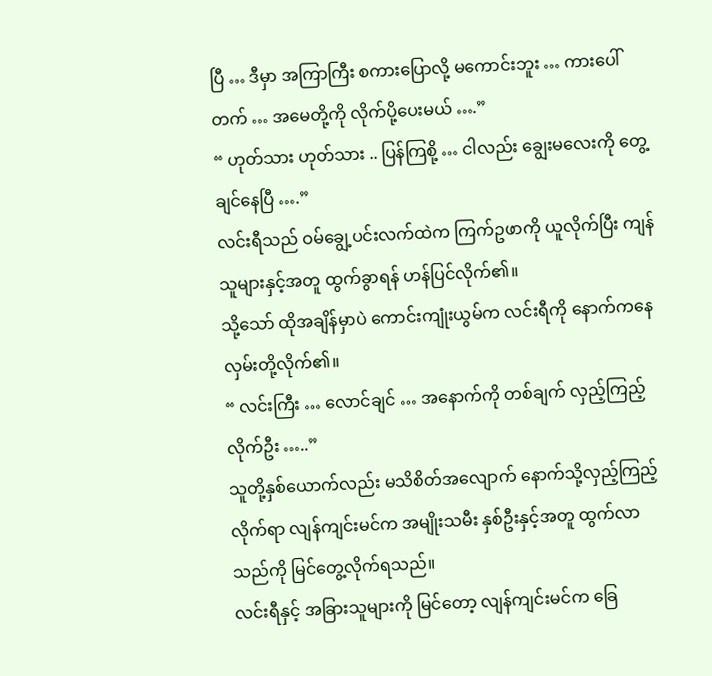ပြီ … ဒီမှာ အကြာကြီး စကားပြောလို့ မကောင်းဘူး … ကားပေါ်တက် … အမေတို့ကို လိုက်ပို့ပေးမယ် ….”
“ ဟုတ်သား ဟုတ်သား .. ပြန်ကြစို့ … ငါလည်း ချွေးမလေးကို တွေ့ချင်နေပြီ ….”
လင်းရီသည် ဝမ်ချွေ့ပင်းလက်ထဲက ကြက်ဥဖာကို ယူလိုက်ပြီး ကျန်သူများနှင့်အတူ ထွက်ခွာရန် ဟန်ပြင်လိုက်၏။
သို့သော် ထိုအချိန်မှာပဲ ကောင်းကျုံးယွမ်က လင်းရီကို နောက်ကနေ လှမ်းတို့လိုက်၏။
“ လင်းကြီး … လောင်ချင် … အနောက်ကို တစ်ချက် လှည့်ကြည့်လိုက်ဦး …..”
သူတို့နှစ်ယောက်လည်း မသိစိတ်အလျောက် နောက်သို့လှည့်ကြည့်လိုက်ရာ လျန်ကျင်းမင်က အမျိုးသမီး နှစ်ဦးနှင့်အတူ ထွက်လာသည်ကို မြင်တွေ့လိုက်ရသည်။
လင်းရီနှင့် အခြားသူများကို မြင်တော့ လျန်ကျင်းမင်က ခြေ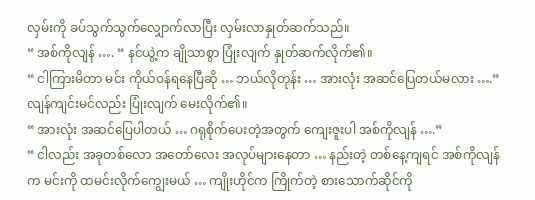လှမ်းကို ခပ်သွက်သွက်လျှောက်လာပြီး လှမ်းလာနှုတ်ဆက်သည်။
“ အစ်ကိုလျန် …. “ နင်ယွဲ့က ချိုသာစွာ ပြုံးလျက် နှုတ်ဆက်လိုက်၏။
“ ငါကြားမိတာ မင်း ကိုယ်ဝန်ရနေပြီဆို … ဘယ်လိုတုန်း … အားလုံး အဆင်ပြေတယ်မလား ….” လျန်ကျင်းမင်လည်း ပြုံးလျက် မေးလိုက်၏။
“ အားလုံး အဆင်ပြေပါတယ် … ဂရုစိုက်ပေးတဲ့အတွက် ကျေးဇူးပါ အစ်ကိုလျန် ….”
“ ငါလည်း အခုတစ်လော အတော်လေး အလုပ်များနေတာ … နည်းတဲ့ တစ်နေ့ကျရင် အစ်ကိုလျန်က မင်းကို ထမင်းလိုက်ကျွေးမယ် … ကျိုးဟိုင်က ကြိုက်တဲ့ စားသောက်ဆိုင်ကို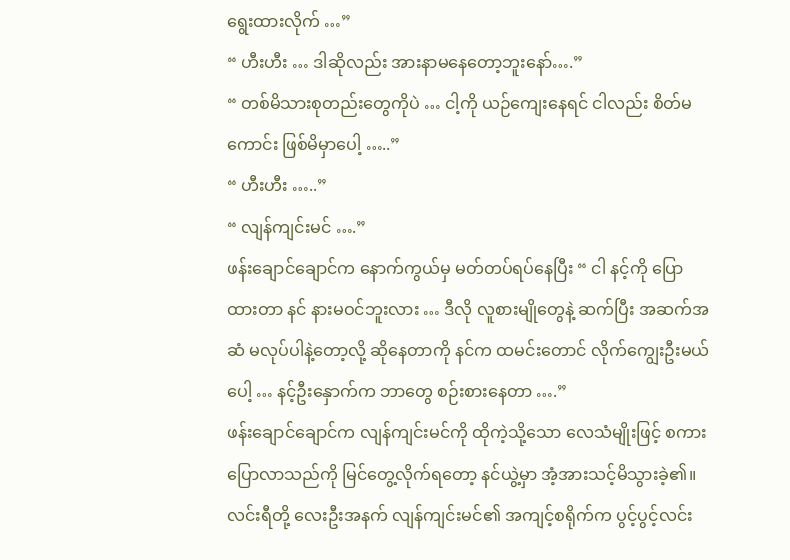ရွေးထားလိုက် …”
“ ဟီးဟီး … ဒါဆိုလည်း အားနာမနေတော့ဘူးနော်….”
“ တစ်မိသားစုတည်းတွေကိုပဲ … ငါ့ကို ယဉ်ကျေးနေရင် ငါလည်း စိတ်မကောင်း ဖြစ်မိမှာပေါ့ …..”
“ ဟီးဟီး …..”
“ လျန်ကျင်းမင် ….”
ဖန်းချောင်ချောင်က နောက်ကွယ်မှ မတ်တပ်ရပ်နေပြီး “ ငါ နင့်ကို ပြောထားတာ နင် နားမဝင်ဘူးလား … ဒီလို လူစားမျိုတွေနဲ့ ဆက်ပြီး အဆက်အဆံ မလုပ်ပါနဲ့တော့လို့ ဆိုနေတာကို နင်က ထမင်းတောင် လိုက်ကျွေးဦးမယ်ပေါ့ … နင့်ဦးနှောက်က ဘာတွေ စဉ်းစားနေတာ ….”
ဖန်းချောင်ချောင်က လျန်ကျင်းမင်ကို ထိုကဲ့သို့သော လေသံမျိုးဖြင့် စကားပြောလာသည်ကို မြင်တွေ့လိုက်ရတော့ နင်ယွဲ့မှာ အံ့အားသင့်မိသွားခဲ့၏။
လင်းရီတို့ လေးဦးအနက် လျန်ကျင်းမင်၏ အကျင့်စရိုက်က ပွင့်ပွင့်လင်း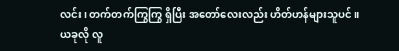လင်း၊ တက်တက်ကြွကြွ ရှိပြီး အတော်လေးလည်း ဟိတ်ဟန်များသူပင်။
ယခုလို လူ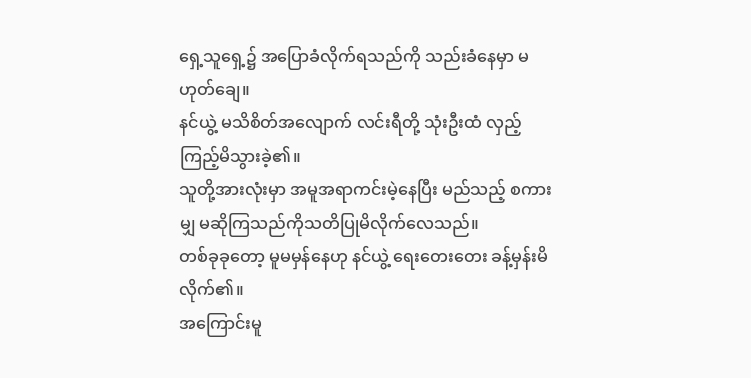ရှေ့သူရှေ့၌ အပြောခံလိုက်ရသည်ကို သည်းခံနေမှာ မဟုတ်ချေ။
နင်ယွဲ့ မသိစိတ်အလျောက် လင်းရီတို့ သုံးဦးထံ လှည့်ကြည့်မိသွားခဲ့၏။
သူတို့အားလုံးမှာ အမူအရာကင်းမဲ့နေပြီး မည်သည့် စကားမျှ မဆိုကြသည်ကိုသတိပြုမိလိုက်လေသည်။
တစ်ခုခုတော့ မူမမှန်နေဟု နင်ယွဲ့ ရေးတေးတေး ခန့်မှန်းမိလိုက်၏။
အကြောင်းမူ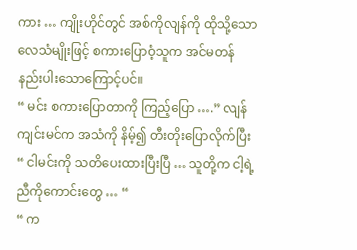ကား … ကျိုးဟိုင်တွင် အစ်ကိုလျန်ကို ထိုသို့သော လေသံမျိုးဖြင့် စကားပြောဝံ့သူက အင်မတန် နည်းပါးသောကြောင့်ပင်။
“ မင်း စကားပြောတာကို ကြည့်ပြော ….” လျန်ကျင်းမင်က အသံကို နိမ့်၍ တီးတိုးပြောလိုက်ပြီး “ ငါမင်းကို သတိပေးထားပြီးပြီ … သူတို့က ငါ့ရဲ့ ညီကိုကောင်းတွေ … “
“ က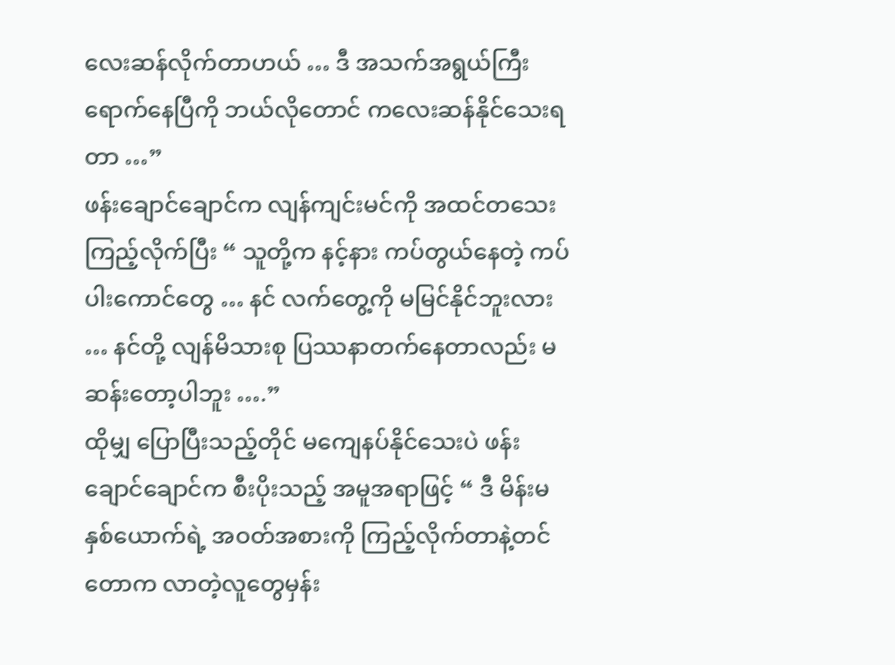လေးဆန်လိုက်တာဟယ် … ဒီ အသက်အရွယ်ကြီးရောက်နေပြီကို ဘယ်လိုတောင် ကလေးဆန်နိုင်သေးရတာ …”
ဖန်းချောင်ချောင်က လျန်ကျင်းမင်ကို အထင်တသေး ကြည့်လိုက်ပြီး “ သူတို့က နင့်နား ကပ်တွယ်နေတဲ့ ကပ်ပါးကောင်တွေ … နင် လက်တွေ့ကို မမြင်နိုင်ဘူးလား … နင်တို့ လျန်မိသားစု ပြဿနာတက်နေတာလည်း မဆန်းတော့ပါဘူး ….”
ထိုမျှ ပြောပြီးသည့်တိုင် မကျေနပ်နိုင်သေးပဲ ဖန်းချောင်ချောင်က စီးပိုးသည့် အမူအရာဖြင့် “ ဒီ မိန်းမနှစ်ယောက်ရဲ့ အဝတ်အစားကို ကြည့်လိုက်တာနဲ့တင် တောက လာတဲ့လူတွေမှန်း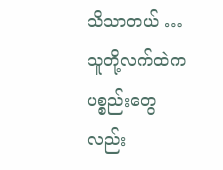သိသာတယ် … သူတို့လက်ထဲက ပစ္စည်းတွေလည်း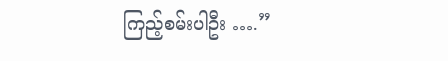ကြည့်စမ်းပါဦး ….”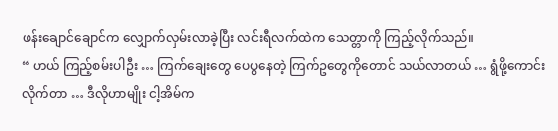ဖန်းချောင်ချောင်က လျှောက်လှမ်းလာခဲ့ပြီး လင်းရီလက်ထဲက သေတ္တာကို ကြည့်လိုက်သည်။
“ ဟယ် ကြည့်စမ်းပါဦး … ကြက်ချေးတွေ ပေပွနေတဲ့ ကြက်ဥတွေကိုတောင် သယ်လာတယ် … ရွံဖို့ကောင်းလိုက်တာ … ဒီလိုဟာမျိုး ငါ့အိမ်က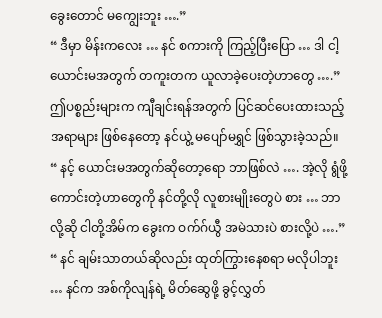ခွေးတောင် မကျွေးဘူး ….”
“ ဒီမှာ မိန်းကလေး … နင် စကားကို ကြည့်ပြီးပြော … ဒါ ငါ့ယောင်းမအတွက် တကူးတက ယူလာခဲ့ပေးတဲ့ဟာတွေ ….”
ဤပစ္စည်းများက ကျီချင်းရန်အတွက် ပြင်ဆင်ပေးထားသည့် အရာများ ဖြစ်နေတော့ နင်ယွဲ့ မပျော်မရွှင် ဖြစ်သွားခဲ့သည်။
“ နင့် ယောင်းမအတွက်ဆိုတော့ရော ဘာဖြစ်လဲ …. အဲ့လို ရွံဖို့ကောင်းတဲ့ဟာတွေကို နင်တို့လို လူစားမျိုးတွေပဲ စား … ဘာလို့ဆို ငါတို့အိမ်က ခွေးက ဝက်ဂ်ယွီ အမဲသားပဲ စားလို့ပဲ ….”
“ နင် ချမ်းသာတယ်ဆိုလည်း ထုတ်ကြွားနေစရာ မလိုပါဘူး … နင်က အစ်ကိုလျန်ရဲ့ မိတ်ဆွေဖို့ ခွင့်လွှတ်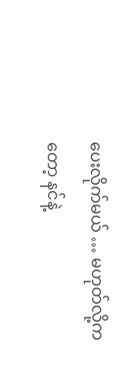ပေးလိုက်မယ် … မဟုတ်လို့ကတော့ နင်နဲ့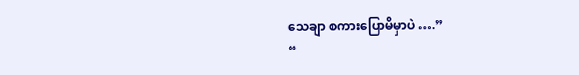သေချာ စကားပြောမိမှာပဲ ….”
“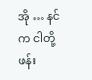အို … နင်က ငါတို့ ဖန်း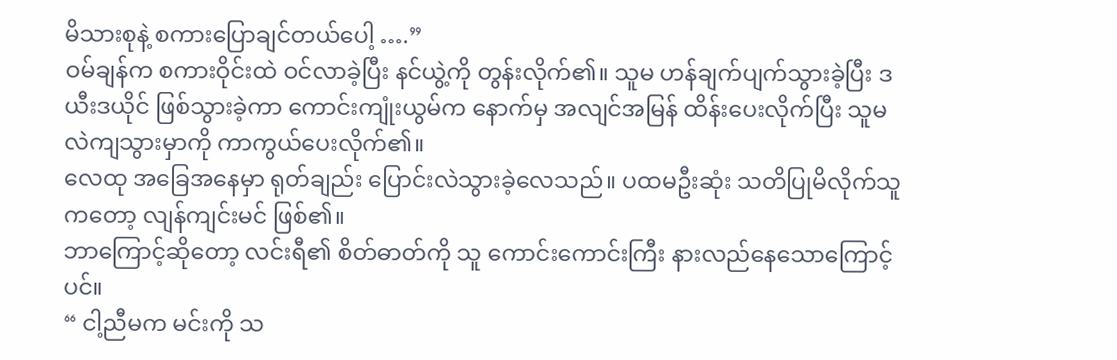မိသားစုနဲ့ စကားပြောချင်တယ်ပေါ့ ….”
ဝမ်ချန်က စကားဝိုင်းထဲ ဝင်လာခဲ့ပြီး နင်ယွဲ့ကို တွန်းလိုက်၏။ သူမ ဟန်ချက်ပျက်သွားခဲ့ပြီး ဒယီးဒယိုင် ဖြစ်သွားခဲ့ကာ ကောင်းကျုံးယွမ်က နောက်မှ အလျင်အမြန် ထိန်းပေးလိုက်ပြီး သူမ လဲကျသွားမှာကို ကာကွယ်ပေးလိုက်၏။
လေထု အခြေအနေမှာ ရုတ်ချည်း ပြောင်းလဲသွားခဲ့လေသည်။ ပထမဦးဆုံး သတိပြုမိလိုက်သူကတော့ လျန်ကျင်းမင် ဖြစ်၏။
ဘာကြောင့်ဆိုတော့ လင်းရီ၏ စိတ်ဓာတ်ကို သူ ကောင်းကောင်းကြီး နားလည်နေသောကြောင့်ပင်။
“ ငါ့ညီမက မင်းကို သ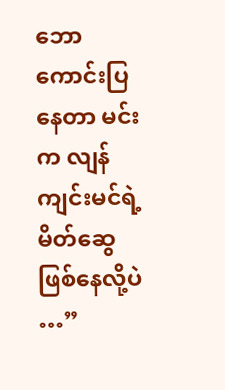ဘောကောင်းပြနေတာ မင်းက လျန်ကျင်းမင်ရဲ့ မိတ်ဆွေ ဖြစ်နေလို့ပဲ …”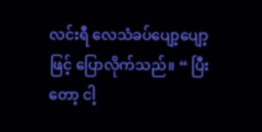လင်းရီ လေသံခပ်ပျော့ပျော့ဖြင့် ပြောလိုက်သည်။ “ ပြီးတော့ ငါ့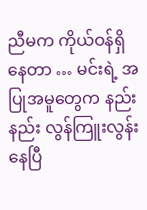ညီမက ကိုယ်ဝန်ရှိနေတာ … မင်းရဲ့ အပြုအမူတွေက နည်းနည်း လွန်ကြူးလွန်းနေပြီ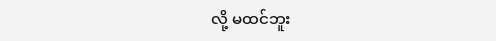လို့ မထင်ဘူး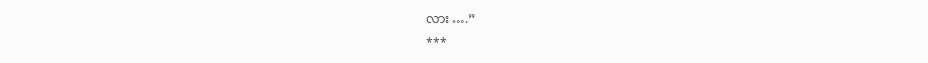လား ….”
***